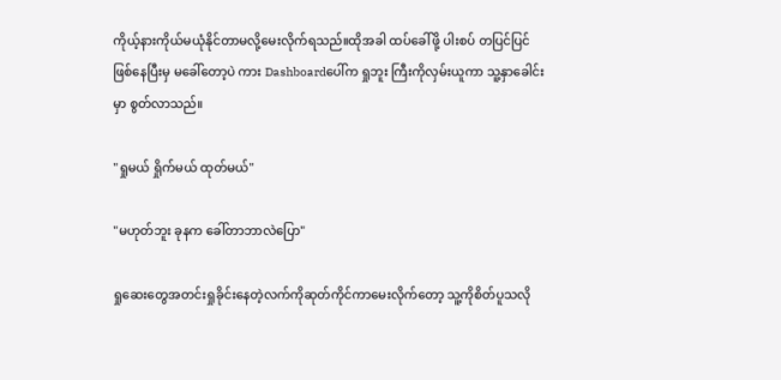ကိုယ့်နားကိုယ်မယုံနိုင်တာမလို့မေးလိုက်ရသည်။ထိုအခါ ထပ်ခေါ်ဖို့ ပါးစပ် တပြင်ပြင်ဖြစ်နေပြီးမှ မခေါ်တော့ပဲ ကား Dashboardပေါ်က ရှုဘူး ကြီးကိုလှမ်းယူကာ သူ့နှာခေါင်းမှာ စွတ်လာသည်။

"ရှုမယ် ရှိုက်မယ် ထုတ်မယ်"

"မဟုတ်ဘူး ခုနက ခေါ်တာဘာလဲပြော"

ရှုဆေးတွေအတင်းရှုခိုင်းနေတဲ့လက်ကိုဆုတ်ကိုင်ကာမေးလိုက်တော့ သူ့ကို‌စိတ်ပူသလို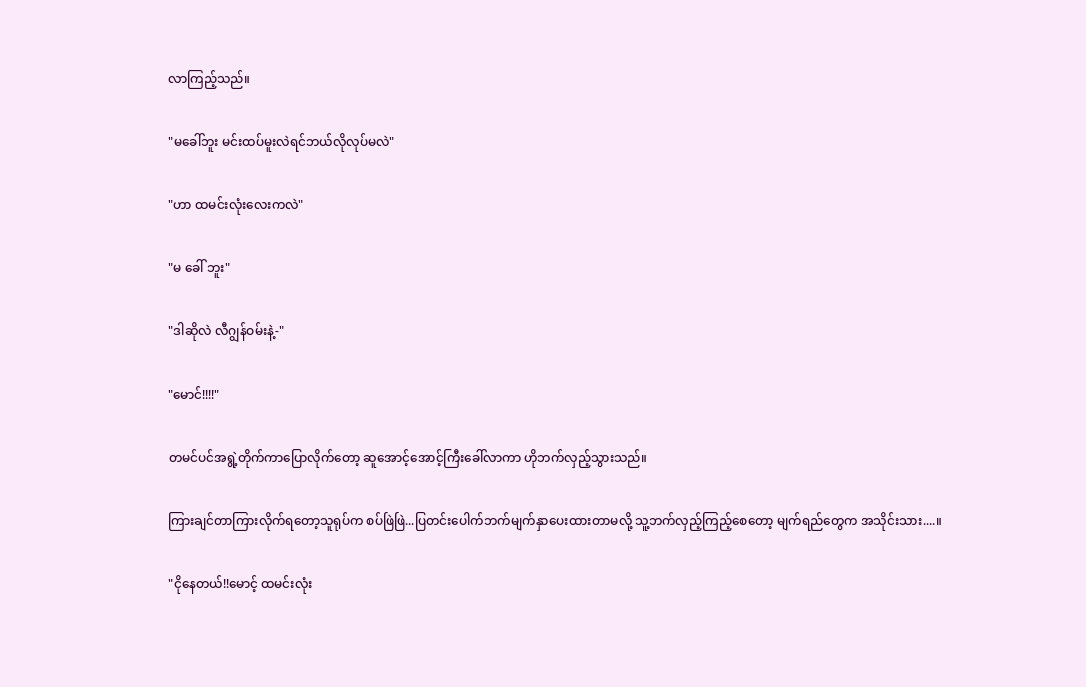လာကြည့်သည်။

"မခေါ်ဘူး မင်းထပ်မူးလဲရင်ဘယ်လိုလုပ်မလဲ"

"ဟာ ထမင်းလုံးလေးကလဲ"

"မ ခေါ် ဘူး"

"ဒါဆိုလဲ လီဂျွန်ဝမ်းနဲ့-"

"မောင်!!!!"

တမင်ပင်အရွဲ့တိုက်ကာပြောလိုက်တော့ ဆူအောင့်အောင့်ကြီးခေါ်လာကာ ဟိုဘက်လှည့်သွားသည်။

ကြားချင်တာကြားလိုက်ရတော့သူရုပ်က စပ်ဖြဲဖြဲ...ပြတင်းပေါက်ဘက်မျက်နှာပေးထားတာမလို့ သူ့ဘက်လှည့်ကြည့်စေတော့ မျက်ရည်တွေက အသိုင်းသား....။

"ငိုနေတယ်!!မောင့် ထမင်းလုံး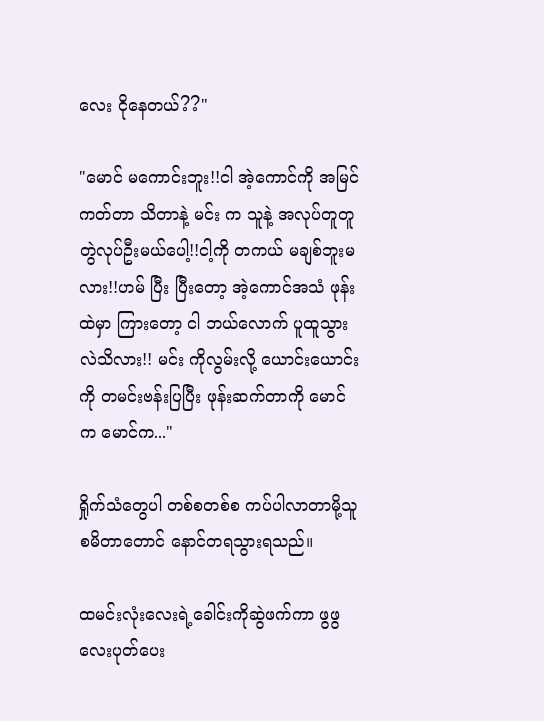လေး ငိုနေတယ်??"

"မောင် မကောင်းဘူး!!ငါ အဲ့ကောင်ကို အမြင်ကတ်တာ သိတာနဲ့ မင်း က သူနဲ့ အလုပ်တူတူတွဲလုပ်ဦးမယ်ပေါ့!!ငါ့ကို တကယ် မချစ်ဘူးမလား!!ဟမ် ပြီး ပြီးတော့ အဲ့ကောင်အသံ ဖုန်းထဲမှာ ကြားတော့ ငါ ဘယ်လောက် ပူထူသွားလဲသိလား!! မင်း ကိုလွမ်းလို့ ယောင်းယောင်းကို တမင်း‌ဗန်းပြပြီး ဖုန်းဆက်တာကို မောင်က မောင်က..."

ရှိုက်သံတွေပါ တစ်စတစ်စ ကပ်ပါလာတာမို့သူ စမိတာတောင် နောင်တရသွားရသည်။

ထမင်းလုံးလေးရဲ့ခေါင်းကိုဆွဲဖက်ကာ ဖွဖွလေးပုတ်ပေး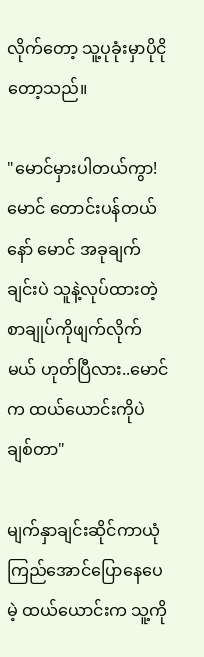လိုက်တော့ သူ့ပုခုံးမှာပိုငိုတော့သည်။

"မောင်မှားပါတယ်ကွာ! မောင်‌ တောင်းပန်တယ်နော် မောင် အခုချက်ချင်းပဲ သူနဲ့လုပ်ထားတဲ့ စာချုပ်ကိုဖျက်လိုက်မယ် ဟုတ်ပြီလား..မောင်က ထယ်ယောင်းကိုပဲ ချစ်တာ"

မျက်နှာချင်းဆိုင်ကာယုံကြည်အောင်ပြောနေပေမဲ့ ထယ်ယောင်းက သူ့ကို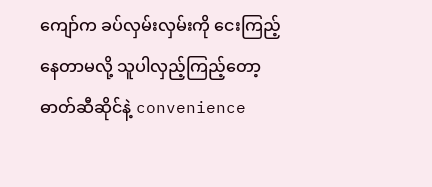ကျော်က ခပ်လှမ်းလှမ်းကို ငေးကြည့်နေတာမလို့ သူပါလှည့်ကြည့်တော့ ဓာတ်ဆီဆိုင်နဲ့ convenience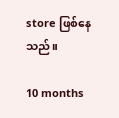store ဖြစ်နေသည်။

10 months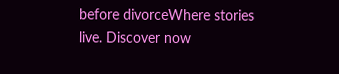before divorceWhere stories live. Discover now